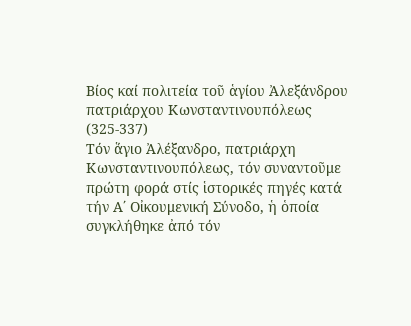Βίος καί πολιτεία τοῦ ἁγίου Ἀλεξάνδρου
πατριάρχου Κωνσταντινουπόλεως (325-337)
Τόν ἅγιο Ἀλέξανδρο, πατριάρχη Κωνσταντινουπόλεως, τόν συναντοῦμε πρώτη φορά στίς ἱστορικές πηγές κατά τήν Α΄ Οἰκουμενική Σύνοδο, ἡ ὁποία συγκλήθηκε ἀπό τόν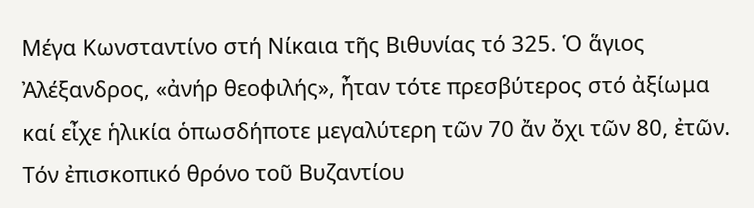Μέγα Κωνσταντίνο στή Νίκαια τῆς Βιθυνίας τό 325. Ὁ ἅγιος Ἀλέξανδρος, «ἀνήρ θεοφιλής», ἦταν τότε πρεσβύτερος στό ἀξίωμα καί εἶχε ἡλικία ὁπωσδήποτε μεγαλύτερη τῶν 70 ἄν ὄχι τῶν 80, ἐτῶν. Τόν ἐπισκοπικό θρόνο τοῦ Βυζαντίου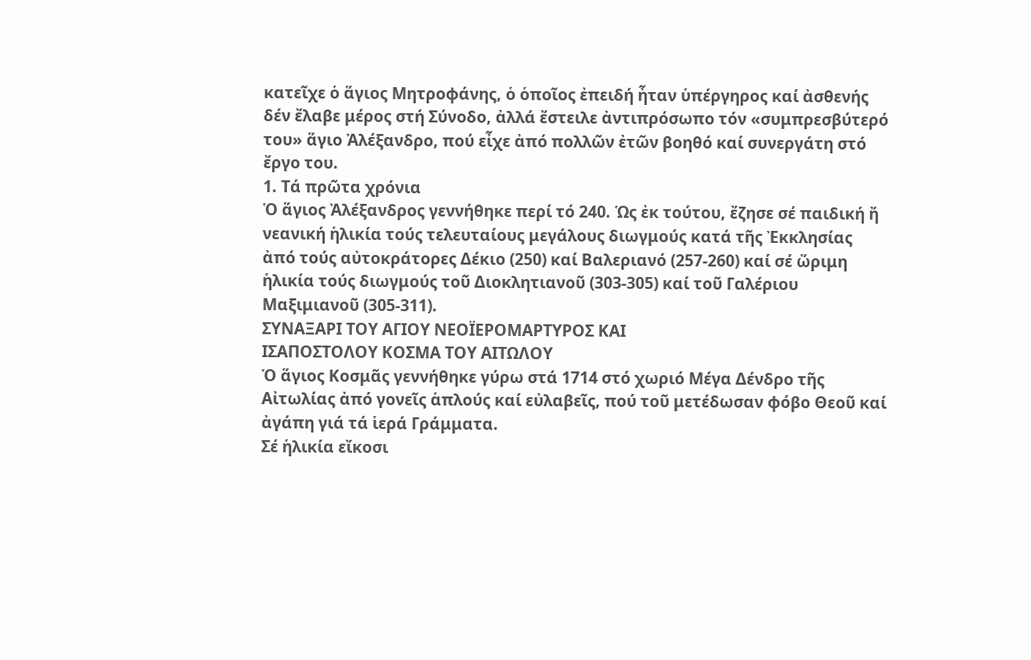κατεῖχε ὁ ἅγιος Μητροφάνης, ὁ ὁποῖος ἐπειδή ἦταν ὑπέργηρος καί ἀσθενής δέν ἔλαβε μέρος στή Σύνοδο, ἀλλά ἔστειλε ἀντιπρόσωπο τόν «συμπρεσβύτερό του» ἅγιο Ἀλέξανδρο, πού εἶχε ἀπό πολλῶν ἐτῶν βοηθό καί συνεργάτη στό ἔργο του.
1. Τά πρῶτα χρόνια
Ὁ ἅγιος Ἀλέξανδρος γεννήθηκε περί τό 240. Ὡς ἐκ τούτου, ἔζησε σέ παιδική ἤ νεανική ἡλικία τούς τελευταίους μεγάλους διωγμούς κατά τῆς Ἐκκλησίας ἀπό τούς αὐτοκράτορες Δέκιο (250) καί Βαλεριανό (257-260) καί σέ ὥριμη ἡλικία τούς διωγμούς τοῦ Διοκλητιανοῦ (303-305) καί τοῦ Γαλέριου Μαξιμιανοῦ (305-311).
ΣΥΝΑΞΑΡΙ ΤΟΥ ΑΓΙΟΥ ΝΕΟΪΕΡΟΜΑΡΤΥΡΟΣ ΚΑΙ
ΙΣΑΠΟΣΤΟΛΟΥ ΚΟΣΜΑ ΤΟΥ ΑΙΤΩΛΟΥ
Ὁ ἅγιος Κοσμᾶς γεννήθηκε γύρω στά 1714 στό χωριό Μέγα Δένδρο τῆς Αἰτωλίας ἀπό γονεῖς ἁπλούς καί εὐλαβεῖς, πού τοῦ μετέδωσαν φόβο Θεοῦ καί ἀγάπη γιά τά ἱερά Γράμματα.
Σέ ἡλικία εἴκοσι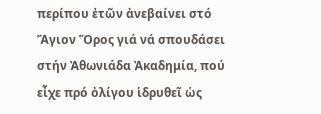περίπου ἐτῶν ἀνεβαίνει στό Ἅγιον Ὅρος γιά νά σπουδάσει στήν Ἀθωνιάδα Ἀκαδημία, πού εἶχε πρό ὀλίγου ἱδρυθεῖ ὡς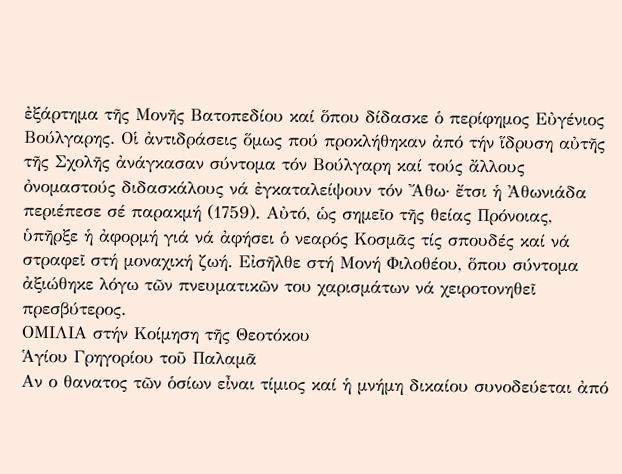ἐξάρτημα τῆς Μονῆς Βατοπεδίου καί ὅπου δίδασκε ὁ περίφημος Εὐγένιος Βούλγαρης. Οἱ ἀντιδράσεις ὅμως πού προκλήθηκαν ἀπό τήν ἵδρυση αὐτῆς τῆς Σχολῆς ἀνάγκασαν σύντομα τόν Βούλγαρη καί τούς ἄλλους ὀνομαστούς διδασκάλους νά ἐγκαταλείψουν τόν Ἄθω· ἔτσι ἡ Ἀθωνιάδα περιέπεσε σέ παρακμή (1759). Αὐτό, ὡς σημεῖο τῆς θείας Πρόνοιας, ὑπῆρξε ἡ ἀφορμή γιά νά ἀφήσει ὁ νεαρός Κοσμᾶς τίς σπουδές καί νά στραφεῖ στή μοναχική ζωή. Εἰσῆλθε στή Μονή Φιλοθέου, ὅπου σύντομα ἀξιώθηκε λόγω τῶν πνευματικῶν του χαρισμάτων νά χειροτονηθεῖ πρεσβύτερος.
ΟΜΙΛΙΑ στήν Κοίμηση τῆς Θεοτόκου
Ἁγίου Γρηγορίου τοῦ Παλαμᾶ
Αν ο θανατος τῶν ὁσίων εἶναι τίμιος καί ἡ μνήμη δικαίου συνοδεύεται ἀπό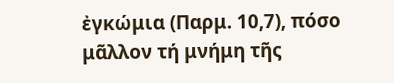ἐγκώμια (Παρμ. 10,7), πόσο μᾶλλον τή μνήμη τῆς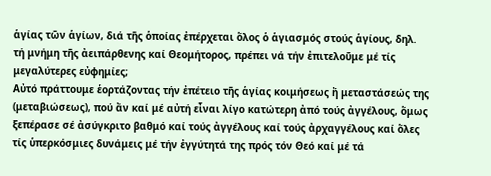ἁγίας τῶν ἁγίων, διά τῆς ὁποίας ἐπέρχεται ὅλος ὁ ἁγιασμός στούς ἁγίους, δηλ. τή μνήμη τῆς ἀειπάρθενης καί Θεομήτορος, πρέπει νά τήν ἐπιτελοῦμε μέ τίς μεγαλύτερες εὐφημίες;
Αὐτό πράττουμε ἑορτάζοντας τήν ἐπέτειο τῆς ἁγίας κοιμήσεως ἤ μεταστάσεώς της (μεταβιώσεως), πού ἄν καί μέ αὐτή εἶναι λίγο κατώτερη ἀπό τούς ἀγγέλους, ὅμως ξεπέρασε σέ ἀσύγκριτο βαθμό καί τούς ἀγγέλους καί τούς ἀρχαγγέλους καί ὅλες τίς ὑπερκόσμιες δυνάμεις μέ τήν ἐγγύτητά της πρός τόν Θεό καί μέ τά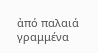ἀπό παλαιά γραμμένα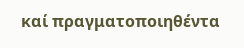καί πραγματοποιηθέντα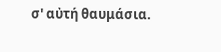σ' αὐτή θαυμάσια.